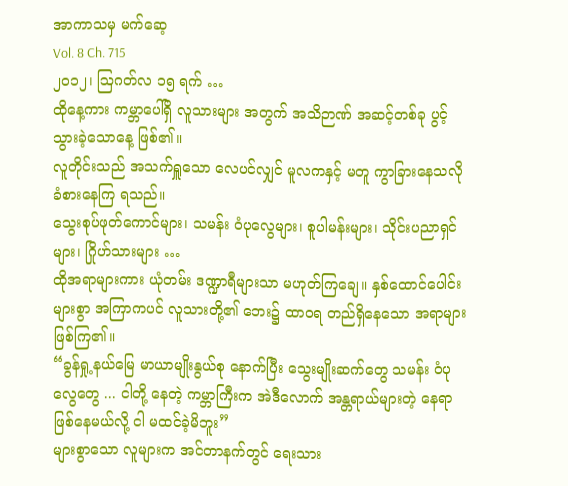အာကာသမှ မက်ဆေ့
Vol. 8 Ch. 715
၂၀၁၂၊ ဩဂတ်လ ၁၅ ရက် …
ထိုနေ့ကား ကမ္ဘာပေါ်ရှိ လူသားများ အတွက် အသိဉာဏ် အဆင့်တစ်ခု ပွင့်သွားခဲ့သောနေ့ ဖြစ်၏။
လူတိုင်းသည် အသက်ရှူသော လေပင်လျှင် မူလကနှင့် မတူ ကွာခြားနေသလို ခံစားနေကြ ရသည်။
သွေးစုပ်ဖုတ်ကောင်များ၊ သမန်း ဝံပုလွေများ၊ စူပါမန်းများ၊ သိုင်းပညာရှင်များ၊ ဂြိုဟ်သားများ …
ထိုအရာများကား ယုံတမ်း ဒဏ္ဍာရီများသာ မဟုတ်ကြချေ။ နှစ်ထောင်ပေါင်းများစွာ အကြာကပင် လူသားတို့၏ ဘေး၌ ထာဝရ တည်ရှိနေသော အရာများ ဖြစ်ကြ၏။
“ခွန်ရှု့နယ်မြေ မာယာမျိုးနွယ်စု နောက်ပြီး သွေးမျိုးဆက်တွေ သမန်း ဝံပုလွေတွေ ... ငါတို့ နေတဲ့ ကမ္ဘာကြီးက အဲဒီလောက် အန္တရာယ်များတဲ့ နေရာ ဖြစ်နေမယ်လို့ ငါ မထင်ခဲ့မိဘူး”
များစွာသော လူများက အင်တာနက်တွင် ရေးသား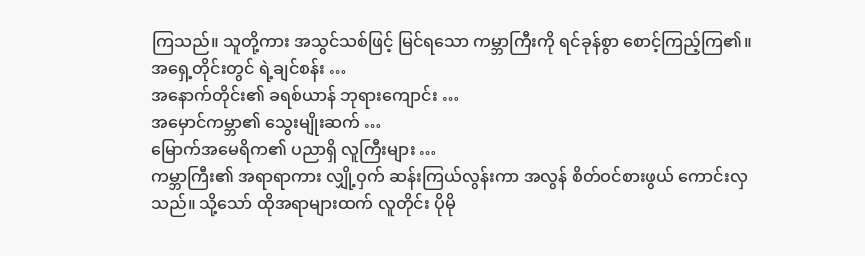ကြသည်။ သူတို့ကား အသွင်သစ်ဖြင့် မြင်ရသော ကမ္ဘာကြီးကို ရင်ခုန်စွာ စောင့်ကြည့်ကြ၏။
အရှေ့တိုင်းတွင် ရဲ့ချင်စန်း …
အနောက်တိုင်း၏ ခရစ်ယာန် ဘုရားကျောင်း …
အမှောင်ကမ္ဘာ၏ သွေးမျိုးဆက် …
မြောက်အမေရိက၏ ပညာရှိ လူကြီးများ …
ကမ္ဘာကြီး၏ အရာရာကား လျှို့ဝှက် ဆန်းကြယ်လွန်းကာ အလွန် စိတ်ဝင်စားဖွယ် ကောင်းလှသည်။ သို့သော် ထိုအရာများထက် လူတိုင်း ပိုမို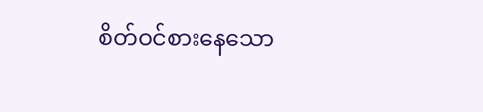စိတ်ဝင်စားနေသော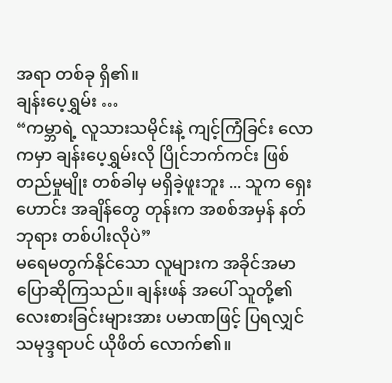အရာ တစ်ခု ရှိ၏။
ချန်းပေ့ရွှမ်း …
“ကမ္ဘာရဲ့ လူသားသမိုင်းနဲ့ ကျင့်ကြံခြင်း လောကမှာ ချန်းပေ့ရွှမ်းလို ပြိုင်ဘက်ကင်း ဖြစ်တည်မှုမျိုး တစ်ခါမှ မရှိခဲ့ဖူးဘူး ... သူက ရှေးဟောင်း အချိန်တွေ တုန်းက အစစ်အမှန် နတ်ဘုရား တစ်ပါးလိုပဲ”
မရေမတွက်နိုင်သော လူများက အခိုင်အမာ ပြောဆိုကြသည်။ ချန်းဖန် အပေါ် သူတို့၏ လေးစားခြင်းများအား ပမာဏဖြင့် ပြရလျှင် သမုဒ္ဒရာပင် ယိုဖိတ် လောက်၏။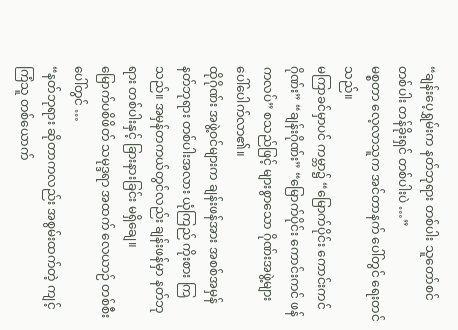“ချန်းပေ့ရွှမ်းက နတ်ဘုရား တစ်ပါး သူတော်စင် တစ်ပါး တန်ခိုးရှင် တစ်ပါးပဲ …”
မစ္စတာ လေ့လာသူက အင်တာနက် ပေါ်တွင် ရေးတင်သည်။
မကြာခင်မှာပင် ကမ္ဘာ၌ “မြောက်ပိုင်း ကောင်းကင်ဂိုဏ်း” “ချန်းဂိုဏ်း” “မြောက်ပိုင်း ကောင်းကင် ဖန်ကလပ်” စသည်ဖြင့် များစွာသော ဂိုဏ်းအဖွဲ့များ ပေါ်ပေါက်လာ၏။
ထိုဂိုဏ်း အဖွဲ့ဝင်များက ချန်းဖန်အား အစစ်အမှန် နတ်ဘုရား တစ်ပါးအလား ယုံကြည် ကိုးစား ကြသည်။ အမှန်တကယ်တွင်လည်း ချန်းဖန်မှာ နတ်ဘုရား တစ်ပါးနှင့် ခြားနားခြင်း မရှိချေ။
မြောက်ပစိဖိတ် သမုဒ္ဒရာ အထက် လေယာဉ် တစ်စီးပေါ်တွင် …
“နတ်ဘုရား ဆိုတာကလည်း အစွမ်းထက်တဲ့ ကျင့်ကြံသူ တစ်ယောက်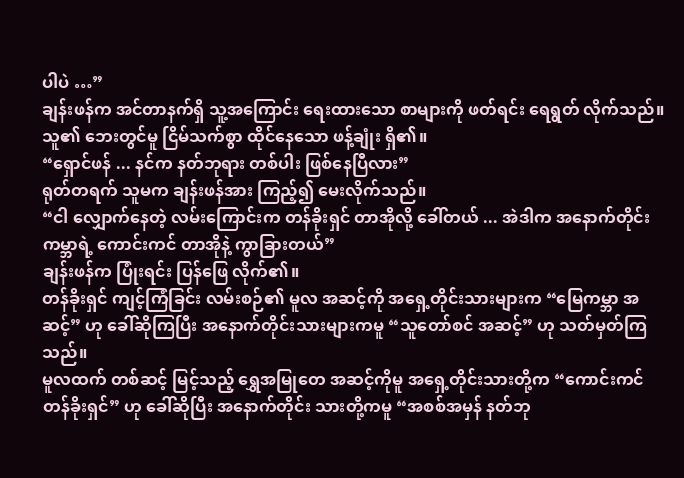ပါပဲ …”
ချန်းဖန်က အင်တာနက်ရှိ သူ့အကြောင်း ရေးထားသော စာများကို ဖတ်ရင်း ရေရွတ် လိုက်သည်။ သူ၏ ဘေးတွင်မူ ငြိမ်သက်စွာ ထိုင်နေသော ဖန့်ချုံး ရှိ၏။
“ရှောင်ဖန် ... နင်က နတ်ဘုရား တစ်ပါး ဖြစ်နေပြီလား”
ရုတ်တရက် သူမက ချန်းဖန်အား ကြည့်၍ မေးလိုက်သည်။
“ငါ လျှောက်နေတဲ့ လမ်းကြောင်းက တန်ခိုးရှင် တာအိုလို့ ခေါ်တယ် ... အဲဒါက အနောက်တိုင်း ကမ္ဘာရဲ့ ကောင်းကင် တာအိုနဲ့ ကွာခြားတယ်”
ချန်းဖန်က ပြုံးရင်း ပြန်ဖြေ လိုက်၏။
တန်ခိုးရှင် ကျင့်ကြံခြင်း လမ်းစဉ်၏ မူလ အဆင့်ကို အရှေ့တိုင်းသားများက “မြေကမ္ဘာ အဆင့်” ဟု ခေါ်ဆိုကြပြီး အနောက်တိုင်းသားများကမူ “သူတော်စင် အဆင့်” ဟု သတ်မှတ်ကြသည်။
မူလထက် တစ်ဆင့် မြင့်သည့် ရွှေအမြုတေ အဆင့်ကိုမူ အရှေ့တိုင်းသားတို့က “ကောင်းကင် တန်ခိုးရှင်” ဟု ခေါ်ဆိုပြီး အနောက်တိုင်း သားတို့ကမူ “အစစ်အမှန် နတ်ဘု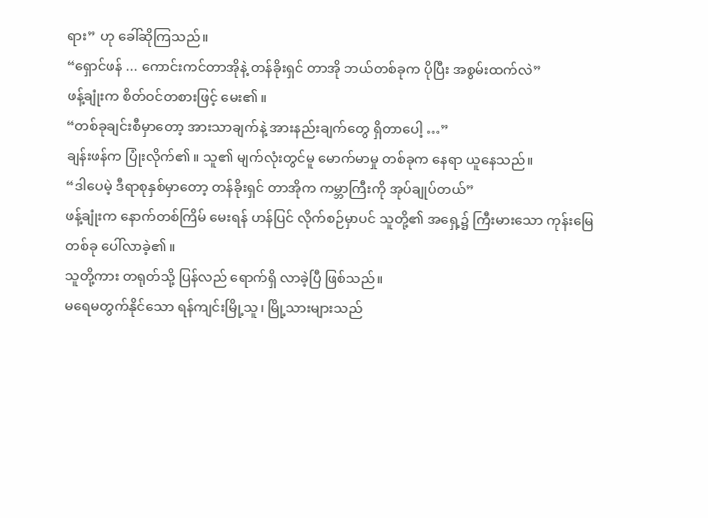ရား” ဟု ခေါ်ဆိုကြသည်။
“ရှောင်ဖန် ... ကောင်းကင်တာအိုနဲ့ တန်ခိုးရှင် တာအို ဘယ်တစ်ခုက ပိုပြီး အစွမ်းထက်လဲ”
ဖန့်ချုံးက စိတ်ဝင်တစားဖြင့် မေး၏။
“တစ်ခုချင်းစီမှာတော့ အားသာချက်နဲ့ အားနည်းချက်တွေ ရှိတာပေါ့ …”
ချန်းဖန်က ပြုံးလိုက်၏။ သူ၏ မျက်လုံးတွင်မူ မောက်မာမှု တစ်ခုက နေရာ ယူနေသည်။
“ဒါပေမဲ့ ဒီရာစုနှစ်မှာတော့ တန်ခိုးရှင် တာအိုက ကမ္ဘာကြီးကို အုပ်ချုပ်တယ်”
ဖန့်ချုံးက နောက်တစ်ကြိမ် မေးရန် ဟန်ပြင် လိုက်စဉ်မှာပင် သူတို့၏ အရှေ့၌ ကြီးမားသော ကုန်းမြေ တစ်ခု ပေါ်လာခဲ့၏။
သူတို့ကား တရုတ်သို့ ပြန်လည် ရောက်ရှိ လာခဲ့ပြီ ဖြစ်သည်။
မရေမတွက်နိုင်သော ရန်ကျင်းမြို့သူ၊ မြို့သားများသည်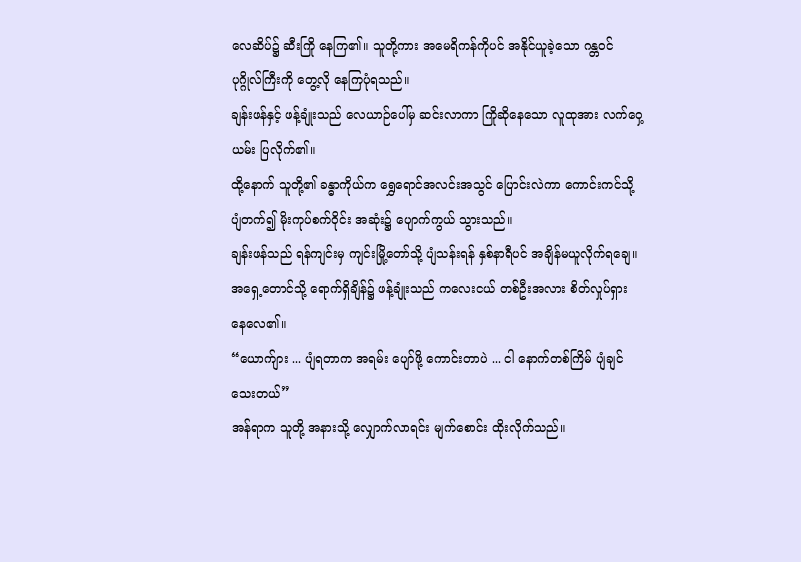လေဆိပ်၌ ဆီးကြို နေကြ၏။ သူတို့ကား အမေရိကန်ကိုပင် အနိုင်ယူခဲ့သော ဂန္တဝင် ပုဂ္ဂိုလ်ကြီးကို တွေ့လို နေကြပုံရသည်။
ချန်းဖန်နှင့် ဖန့်ချုံးသည် လေယာဉ်ပေါ်မှ ဆင်းလာကာ ကြိုဆိုနေသော လူထုအား လက်ဝှေ့ယမ်း ပြလိုက်၏။
ထို့နောက် သူတို့၏ ခန္ဓာကိုယ်က ရွှေရောင်အလင်းအသွင် ပြောင်းလဲကာ ကောင်းကင်သို့ ပျံတက်၍ မိုးကုပ်စက်ဝိုင်း အဆုံး၌ ပျောက်ကွယ် သွားသည်။
ချန်းဖန်သည် ရန်ကျင်းမှ ကျင်းမြို့တော်သို့ ပျံသန်းရန် နှစ်နာရီပင် အချိန်မယူလိုက်ရချေ။ အရှေ့တောင်သို့ ရောက်ရှိချိန်၌ ဖန့်ချုံးသည် ကလေးငယ် တစ်ဦးအလား စိတ်လှုပ်ရှား နေလေ၏။
“ယောက်ျား ... ပျံရတာက အရမ်း ပျော်ဖို့ ကောင်းတာပဲ ... ငါ နောက်တစ်ကြိမ် ပျံချင်သေးတယ်”
အန်ရာက သူတို့ အနားသို့ လျှောက်လာရင်း မျက်စောင်း ထိုးလိုက်သည်။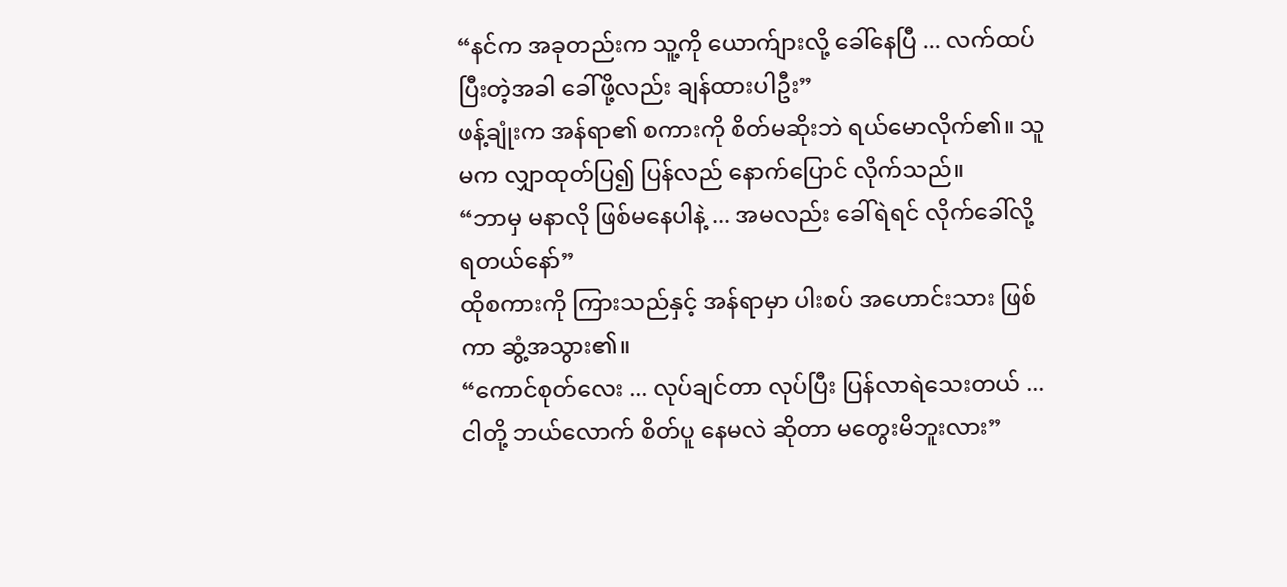“နင်က အခုတည်းက သူ့ကို ယောက်ျားလို့ ခေါ်နေပြီ ... လက်ထပ်ပြီးတဲ့အခါ ခေါ်ဖို့လည်း ချန်ထားပါဦး”
ဖန့်ချုံးက အန်ရာ၏ စကားကို စိတ်မဆိုးဘဲ ရယ်မောလိုက်၏။ သူမက လျှာထုတ်ပြ၍ ပြန်လည် နောက်ပြောင် လိုက်သည်။
“ဘာမှ မနာလို ဖြစ်မနေပါနဲ့ ... အမလည်း ခေါ်ရဲရင် လိုက်ခေါ်လို့ ရတယ်နော်”
ထိုစကားကို ကြားသည်နှင့် အန်ရာမှာ ပါးစပ် အဟောင်းသား ဖြစ်ကာ ဆွံ့အသွား၏။
“ကောင်စုတ်လေး ... လုပ်ချင်တာ လုပ်ပြီး ပြန်လာရဲသေးတယ် ... ငါတို့ ဘယ်လောက် စိတ်ပူ နေမလဲ ဆိုတာ မတွေးမိဘူးလား”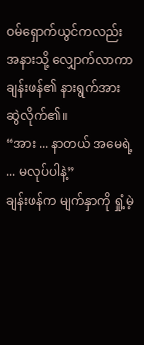ဝမ်ရှောက်ယွင်ကလည်း အနားသို့ လျှောက်လာကာ ချန်းဖန်၏ နားရွက်အား ဆွဲလိုက်၏။
“အား ... နာတယ် အမေရဲ့ ... မလုပ်ပါနဲ့”
ချန်းဖန်က မျက်နှာကို ရှုံ့မဲ့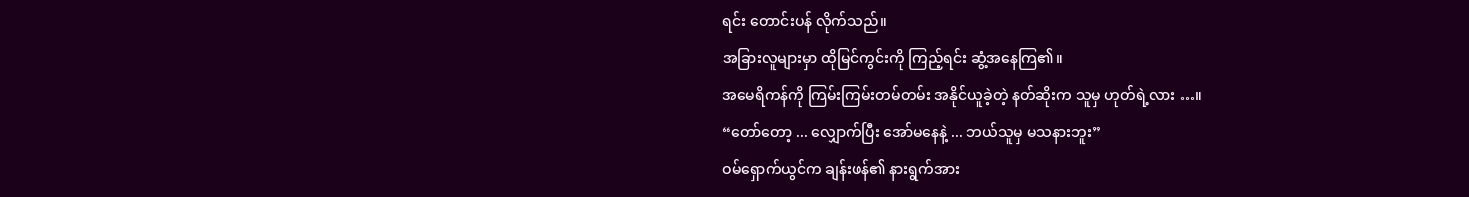ရင်း တောင်းပန် လိုက်သည်။
အခြားလူများမှာ ထိုမြင်ကွင်းကို ကြည့်ရင်း ဆွံ့အနေကြ၏။
အမေရိကန်ကို ကြမ်းကြမ်းတမ်တမ်း အနိုင်ယူခဲ့တဲ့ နတ်ဆိုးက သူမှ ဟုတ်ရဲ့လား …။
“တော်တော့ ... လျှောက်ပြီး အော်မနေနဲ့ ... ဘယ်သူမှ မသနားဘူး”
ဝမ်ရှောက်ယွင်က ချန်းဖန်၏ နားရွက်အား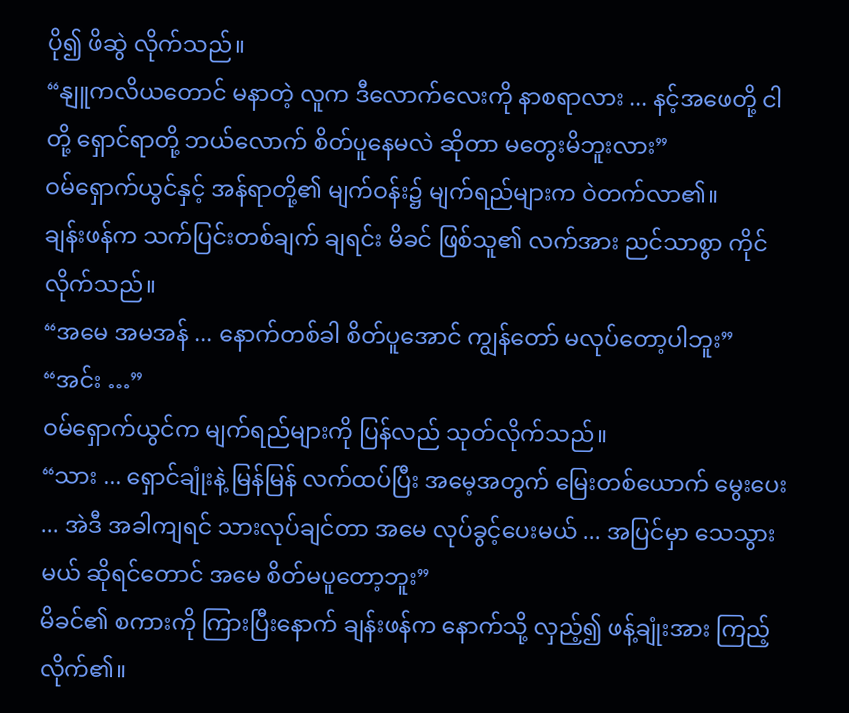ပို၍ ဖိဆွဲ လိုက်သည်။
“နျူကလိယတောင် မနာတဲ့ လူက ဒီလောက်လေးကို နာစရာလား ... နင့်အဖေတို့ ငါတို့ ရှောင်ရာတို့ ဘယ်လောက် စိတ်ပူနေမလဲ ဆိုတာ မတွေးမိဘူးလား”
ဝမ်ရှောက်ယွင်နှင့် အန်ရာတို့၏ မျက်ဝန်း၌ မျက်ရည်များက ဝဲတက်လာ၏။
ချန်းဖန်က သက်ပြင်းတစ်ချက် ချရင်း မိခင် ဖြစ်သူ၏ လက်အား ညင်သာစွာ ကိုင်လိုက်သည်။
“အမေ အမအန် ... နောက်တစ်ခါ စိတ်ပူအောင် ကျွန်တော် မလုပ်တော့ပါဘူး”
“အင်း …”
ဝမ်ရှောက်ယွင်က မျက်ရည်များကို ပြန်လည် သုတ်လိုက်သည်။
“သား ... ရှောင်ချုံးနဲ့ မြန်မြန် လက်ထပ်ပြီး အမေ့အတွက် မြေးတစ်ယောက် မွေးပေး ... အဲဒီ အခါကျရင် သားလုပ်ချင်တာ အမေ လုပ်ခွင့်ပေးမယ် ... အပြင်မှာ သေသွားမယ် ဆိုရင်တောင် အမေ စိတ်မပူတော့ဘူး”
မိခင်၏ စကားကို ကြားပြီးနောက် ချန်းဖန်က နောက်သို့ လှည့်၍ ဖန့်ချုံးအား ကြည့်လိုက်၏။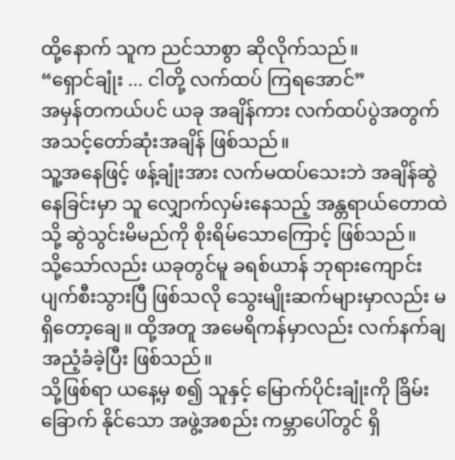ထို့နောက် သူက ညင်သာစွာ ဆိုလိုက်သည်။
“ရှောင်ချုံး ... ငါတို့ လက်ထပ် ကြရအောင်”
အမှန်တကယ်ပင် ယခု အချိန်ကား လက်ထပ်ပွဲအတွက် အသင့်တော်ဆုံးအချိန် ဖြစ်သည်။
သူ့အနေဖြင့် ဖန့်ချုံးအား လက်မထပ်သေးဘဲ အချိန်ဆွဲနေခြင်းမှာ သူ လျှောက်လှမ်းနေသည့် အန္တရာယ်တောထဲသို့ ဆွဲသွင်းမိမည်ကို စိုးရိမ်သောကြောင့် ဖြစ်သည်။
သို့သော်လည်း ယခုတွင်မူ ခရစ်ယာန် ဘုရားကျောင်း ပျက်စီးသွားပြီ ဖြစ်သလို သွေးမျိုးဆက်များမှာလည်း မရှိတော့ချေ။ ထို့အတူ အမေရိကန်မှာလည်း လက်နက်ချ အညံ့ခံခဲ့ပြီး ဖြစ်သည်။
သို့ဖြစ်ရာ ယနေ့မှ စ၍ သူနှင့် မြောက်ပိုင်းချုံးကို ခြိမ်းခြောက် နိုင်သော အဖွဲ့အစည်း ကမ္ဘာပေါ်တွင် ရှိ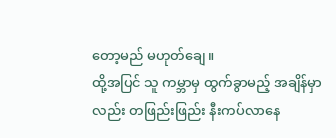တော့မည် မဟုတ်ချေ။
ထို့အပြင် သူ ကမ္ဘာမှ ထွက်ခွာမည့် အချိန်မှာလည်း တဖြည်းဖြည်း နီးကပ်လာနေ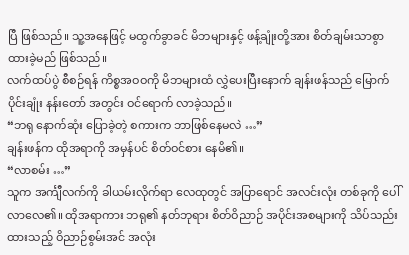ပြီ ဖြစ်သည်။ သူ့အနေဖြင့် မထွက်ခွာခင် မိဘများနှင့် ဖန့်ချုံးတို့အား စိတ်ချမ်းသာစွာ ထားခဲ့မည် ဖြစ်သည်။
လက်ထပ်ပွဲ စီစဉ်ရန် ကိစ္စအဝဝကို မိဘများထံ လွှဲပေးပြီးနောက် ချန်းဖန်သည် မြောက်ပိုင်းချုံး နန်းတော် အတွင်း ဝင်ရောက် လာခဲ့သည်။
“ဘရု နောက်ဆုံး ပြောခဲ့တဲ့ စကားက ဘာဖြစ်နေမလဲ …”
ချန်းဖန်က ထိုအရာကို အမှန်ပင် စိတ်ဝင်စား နေမိ၏။
“လာစမ်း …”
သူက အင်္ကျီလက်ကို ခါယမ်းလိုက်ရာ လေထုတွင် အပြာရောင် အလင်းလုံး တစ်ခုကို ပေါ်လာလေ၏။ ထိုအရာကား ဘရု၏ နတ်ဘုရား စိတ်ဝိညာဉ် အပိုင်းအစများကို သိပ်သည်းထားသည့် ဝိညာဉ်စွမ်းအင် အလုံး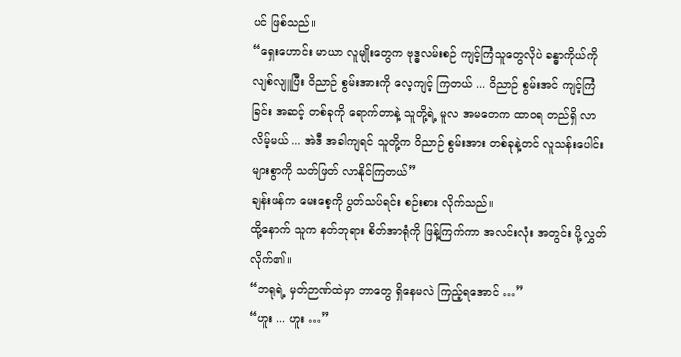ပင် ဖြစ်သည်။
“ရှေးဟောင်း မာယာ လူမျိုးတွေက ဗုဒ္ဓလမ်းစဉ် ကျင့်ကြံသူတွေလိုပဲ ခန္ဓာကိုယ်ကို လျစ်လျူပြီး ဝိညာဉ် စွမ်းအားကို လေ့ကျင့် ကြတယ် ... ဝိညာဉ် စွမ်းအင် ကျင့်ကြံခြင်း အဆင့် တစ်ခုကို ရောက်တာနဲ့ သူတို့ရဲ့ မူလ အမတေက ထာဝရ တည်ရှိ လာလိမ့်မယ် ... အဲဒီ အခါကျရင် သူတို့က ဝိညာဉ် စွမ်းအား တစ်ခုနဲ့တင် လူသန်းပေါင်း များစွာကို သတ်ဖြတ် လာနိုင်ကြတယ်”
ချန်းဖန်က မေးစေ့ကို ပွတ်သပ်ရင်း စဉ်းစား လိုက်သည်။
ထို့နောက် သူက နတ်ဘုရား စိတ်အာရုံကို ဖြန့်ကြက်ကာ အလင်းလုံး အတွင်း ပို့လွှတ်လိုက်၏။
“ဘရုရဲ့ မှတ်ဉာဏ်ထဲမှာ ဘာတွေ ရှိနေမလဲ ကြည့်ရအောင် …”
“ဟူး ... ဟူး …”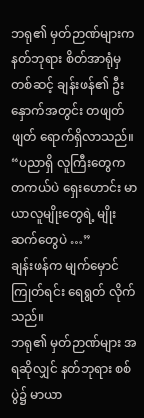ဘရု၏ မှတ်ဉာဏ်များက နတ်ဘုရား စိတ်အာရုံမှ တစ်ဆင့် ချန်းဖန်၏ ဦးနှောက်အတွင်း တဖျတ်ဖျတ် ရောက်ရှိလာသည်။
“ပညာရှိ လူကြီးတွေက တကယ်ပဲ ရှေးဟောင်း မာယာလူမျိုးတွေရဲ့ မျိုးဆက်တွေပဲ …”
ချန်းဖန်က မျက်မှောင်ကြုတ်ရင်း ရေရွတ် လိုက်သည်။
ဘရု၏ မှတ်ဉာဏ်များ အရဆိုလျှင် နတ်ဘုရား စစ်ပွဲ၌ မာယာ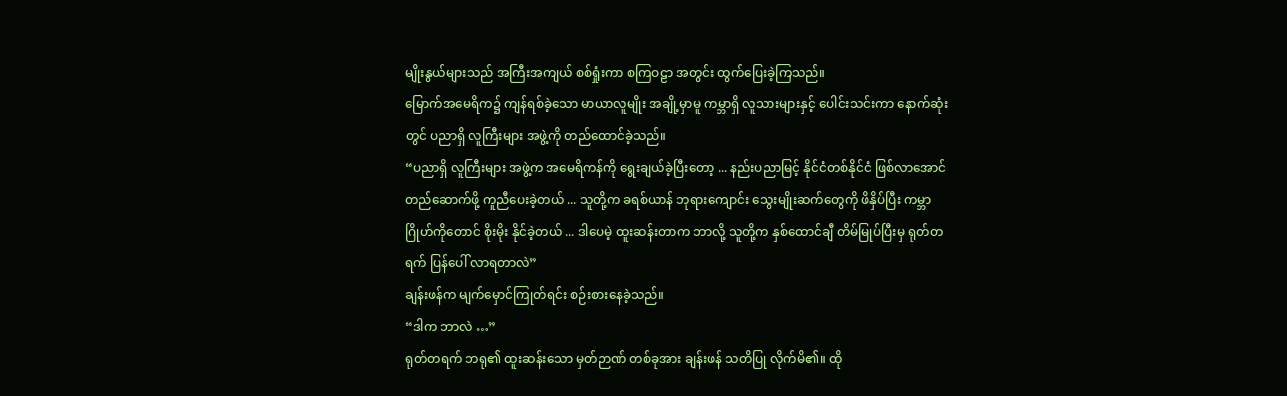မျိုးနွယ်များသည် အကြီးအကျယ် စစ်ရှုံးကာ စကြဝဠာ အတွင်း ထွက်ပြေးခဲ့ကြသည်။
မြောက်အမေရိက၌ ကျန်ရစ်ခဲ့သော မာယာလူမျိုး အချို့မှာမူ ကမ္ဘာရှိ လူသားများနှင့် ပေါင်းသင်းကာ နောက်ဆုံးတွင် ပညာရှိ လူကြီးများ အဖွဲ့ကို တည်ထောင်ခဲ့သည်။
“ပညာရှိ လူကြီးများ အဖွဲ့က အမေရိကန်ကို ရွေးချယ်ခဲ့ပြီးတော့ ... နည်းပညာမြင့် နိုင်ငံတစ်နိုင်ငံ ဖြစ်လာအောင် တည်ဆောက်ဖို့ ကူညီပေးခဲ့တယ် ... သူတို့က ခရစ်ယာန် ဘုရားကျောင်း သွေးမျိုးဆက်တွေကို ဖိနှိပ်ပြီး ကမ္ဘာဂြိုဟ်ကိုတောင် စိုးမိုး နိုင်ခဲ့တယ် ... ဒါပေမဲ့ ထူးဆန်းတာက ဘာလို့ သူတို့က နှစ်ထောင်ချီ တိမ်မြုပ်ပြီးမှ ရုတ်တရက် ပြန်ပေါ် လာရတာလဲ”
ချန်းဖန်က မျက်မှောင်ကြုတ်ရင်း စဉ်းစားနေခဲ့သည်။
“ဒါက ဘာလဲ …”
ရုတ်တရက် ဘရု၏ ထူးဆန်းသော မှတ်ဉာဏ် တစ်ခုအား ချန်းဖန် သတိပြု လိုက်မိ၏။ ထို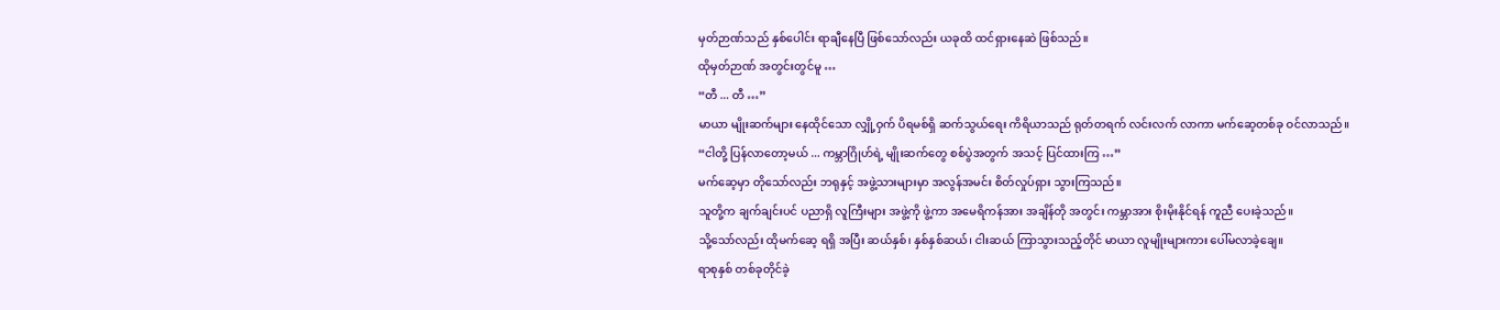မှတ်ဉာဏ်သည် နှစ်ပေါင်း ရာချီနေပြီ ဖြစ်သော်လည်း ယခုထိ ထင်ရှားနေဆဲ ဖြစ်သည်။
ထိုမှတ်ဉာဏ် အတွင်းတွင်မူ …
“တီ ... တီ …”
မာယာ မျိုးဆက်များ နေထိုင်သော လျှို့ဝှက် ပိရမစ်ရှိ ဆက်သွယ်ရေး ကိရိယာသည် ရုတ်တရက် လင်းလက် လာကာ မက်ဆေ့တစ်ခု ဝင်လာသည်။
“ငါတို့ ပြန်လာတော့မယ် ... ကမ္ဘာဂြိုဟ်ရဲ့ မျိုးဆက်တွေ စစ်ပွဲအတွက် အသင့် ပြင်ထားကြ …”
မက်ဆေ့မှာ တိုသော်လည်း ဘရုနှင့် အဖွဲ့သားများမှာ အလွန်အမင်း စိတ်လှုပ်ရှား သွားကြသည်။
သူတို့က ချက်ချင်းပင် ပညာရှိ လူကြီးများ အဖွဲ့ကို ဖွဲ့ကာ အမေရိကန်အား အချိန်တို အတွင်း ကမ္ဘာအား စိုးမိုးနိုင်ရန် ကူညီ ပေးခဲ့သည်။
သို့သော်လည်း ထိုမက်ဆေ့ ရရှိ အပြီး ဆယ်နှစ်၊ နှစ်နှစ်ဆယ်၊ ငါးဆယ် ကြာသွားသည့်တိုင် မာယာ လူမျိုးများကား ပေါ်မလာခဲ့ချေ။
ရာစုနှစ် တစ်ခုတိုင်ခဲ့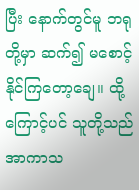ပြီး နောက်တွင်မူ ဘရုတို့မှာ ဆက်၍ မစောင့်နိုင်ကြတော့ချေ။ ထို့ကြောင့်ပင် သူတို့သည် အာကာသ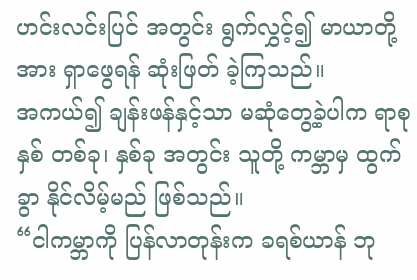ဟင်းလင်းပြင် အတွင်း ရွက်လွှင့်၍ မာယာတို့အား ရှာဖွေရန် ဆုံးဖြတ် ခဲ့ကြသည်။
အကယ်၍ ချန်းဖန်နှင့်သာ မဆုံတွေ့ခဲ့ပါက ရာစုနှစ် တစ်ခု၊ နှစ်ခု အတွင်း သူတို့ ကမ္ဘာမှ ထွက်ခွာ နိုင်လိမ့်မည် ဖြစ်သည်။
“ငါကမ္ဘာကို ပြန်လာတုန်းက ခရစ်ယာန် ဘု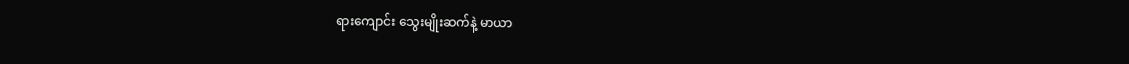ရားကျောင်း သွေးမျိုးဆက်နဲ့ မာယာ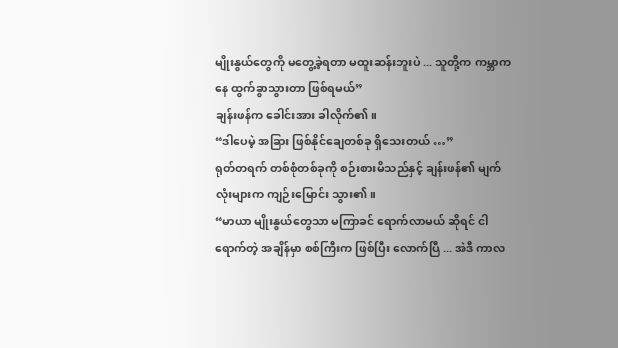မျိုးနွယ်တွေကို မတွေ့ခဲ့ရတာ မထူးဆန်းဘူးပဲ ... သူတို့က ကမ္ဘာကနေ ထွက်ခွာသွားတာ ဖြစ်ရမယ်”
ချန်းဖန်က ခေါင်းအား ခါလိုက်၏။
“ဒါပေမဲ့ အခြား ဖြစ်နိုင်ချေတစ်ခု ရှိသေးတယ် …”
ရုတ်တရက် တစ်စုံတစ်ခုကို စဉ်းစားမိသည်နှင့် ချန်းဖန်၏ မျက်လုံးများက ကျဉ်းမြောင်း သွား၏။
“မာယာ မျိုးနွယ်တွေသာ မကြာခင် ရောက်လာမယ် ဆိုရင် ငါရောက်တဲ့ အချိန်မှာ စစ်ကြီးက ဖြစ်ပြီး လောက်ပြီ ... အဲဒီ ကာလ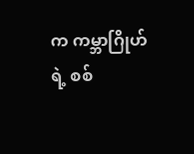က ကမ္ဘာဂြိုဟ်ရဲ့ စစ်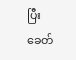ပြီးခေတ်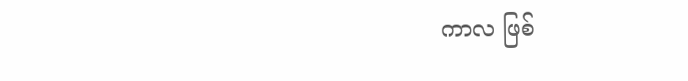ကာလ ဖြစ်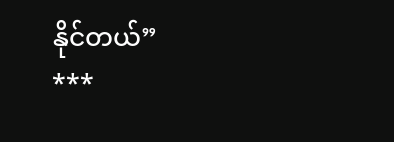နိုင်တယ်”
***